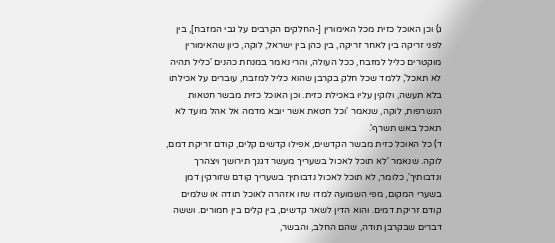ג) וכן האוכל כזית מכל האימורין [-החלקים הקרבים על גבי המזבח], בין לפני זריקה בין לאחר זריקה, בין כהן בין ישראל, לוקה, כיון שהאימורין מוקטרים כליל למזבח, ככל העולה, והרי נאמר במנחת כהנים 'כליל תהיה לא תאכל', ללמד שכל חלק בקרבן שהוא כליל למזבח, עוברים על אכילתו בלא תעשה, ולוקין עליו באכילת כזית. וכן האוכל כזית מבשר חטאות הנשרפות, לוקה, שנאמר 'וכל חטאת אשר יובא מדמה אל אהל מועד לא תאכל באש תשרף'.
ד) כל האוכל כזית מבשר הקדשים, אפילו קדשים קלים, קודם זריקת דמם, לוקה. שנאמר 'לא תוכל לאכול בשעריך מעשר דגנך תירושך ויצהרך ונדבותיך', כלומר, לא תוכל לאכול נדבותיך בשעריך קודם שזורקין דמן בשערי המקום, מפי השמועה למדו שזו אזהרה לאוכל תודה או שלמים קודם זריקת דמים. והוא הדין לשאר קדשים, בין קלים בין חמורים. וששה דברים שבקרבן תודה, שהם החלב, והבשר,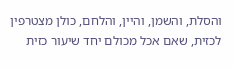והסלת, והשמן, והיין, והלחם, כולן מצטרפין לכזית, שאם אכל מכולם יחד שיעור כזית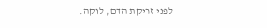לפני זריקת הדם, לוקה.